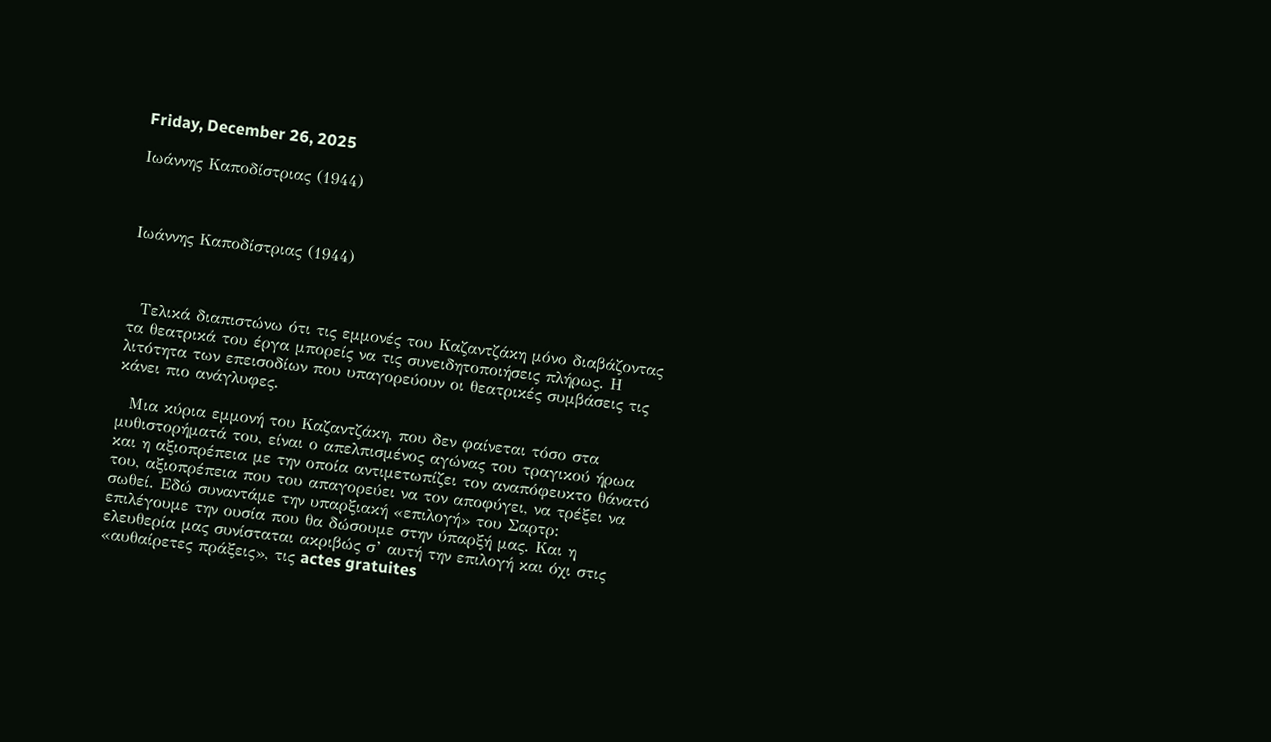Friday, December 26, 2025

Ιωάννης Καποδίστριας (1944)



Ιωάννης Καποδίστριας (1944)



  Τελικά διαπιστώνω ότι τις εμμονές του Καζαντζάκη μόνο διαβάζοντας τα θεατρικά του έργα μπορείς να τις συνειδητοποιήσεις πλήρως. Η λιτότητα των επεισοδίων που υπαγορεύουν οι θεατρικές συμβάσεις τις κάνει πιο ανάγλυφες.

  Μια κύρια εμμονή του Καζαντζάκη, που δεν φαίνεται τόσο στα μυθιστορήματά του, είναι ο απελπισμένος αγώνας του τραγικού ήρωα και η αξιοπρέπεια με την οποία αντιμετωπίζει τον αναπόφευκτο θάνατό του, αξιοπρέπεια που του απαγορεύει να τον αποφύγει, να τρέξει να σωθεί. Εδώ συναντάμε την υπαρξιακή «επιλογή» του Σαρτρ: επιλέγουμε την ουσία που θα δώσουμε στην ύπαρξή μας. Και η ελευθερία μας συνίσταται ακριβώς σ’ αυτή την επιλογή και όχι στις «αυθαίρετες πράξεις», τις actes gratuites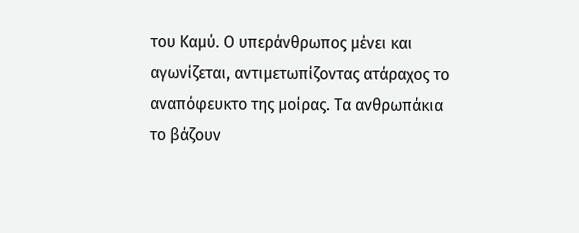του Καμύ. Ο υπεράνθρωπος μένει και αγωνίζεται, αντιμετωπίζοντας ατάραχος το αναπόφευκτο της μοίρας. Τα ανθρωπάκια το βάζουν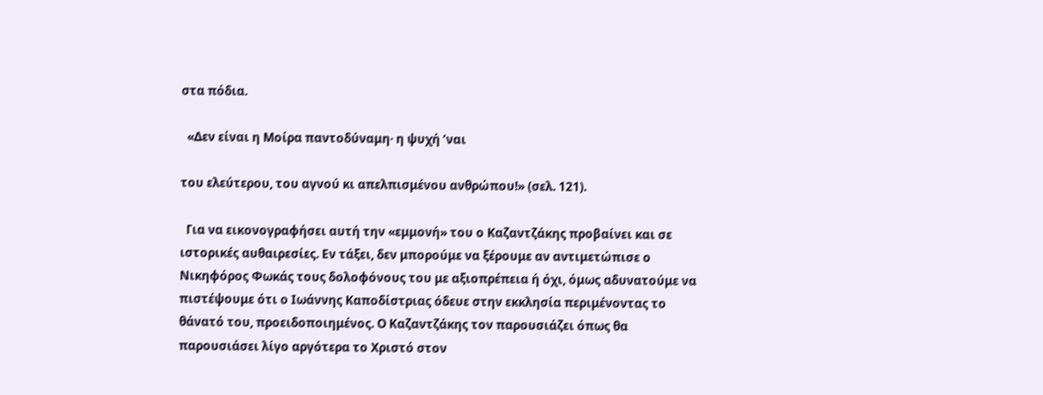στα πόδια.

  «Δεν είναι η Μοίρα παντοδύναμη· η ψυχή ’ναι

του ελεύτερου, του αγνού κι απελπισμένου ανθρώπου!» (σελ. 121).

  Για να εικονογραφήσει αυτή την «εμμονή» του ο Καζαντζάκης προβαίνει και σε ιστορικές αυθαιρεσίες. Εν τάξει, δεν μπορούμε να ξέρουμε αν αντιμετώπισε ο Νικηφόρος Φωκάς τους δολοφόνους του με αξιοπρέπεια ή όχι, όμως αδυνατούμε να πιστέψουμε ότι ο Ιωάννης Καποδίστριας όδευε στην εκκλησία περιμένοντας το θάνατό του, προειδοποιημένος. Ο Καζαντζάκης τον παρουσιάζει όπως θα παρουσιάσει λίγο αργότερα το Χριστό στον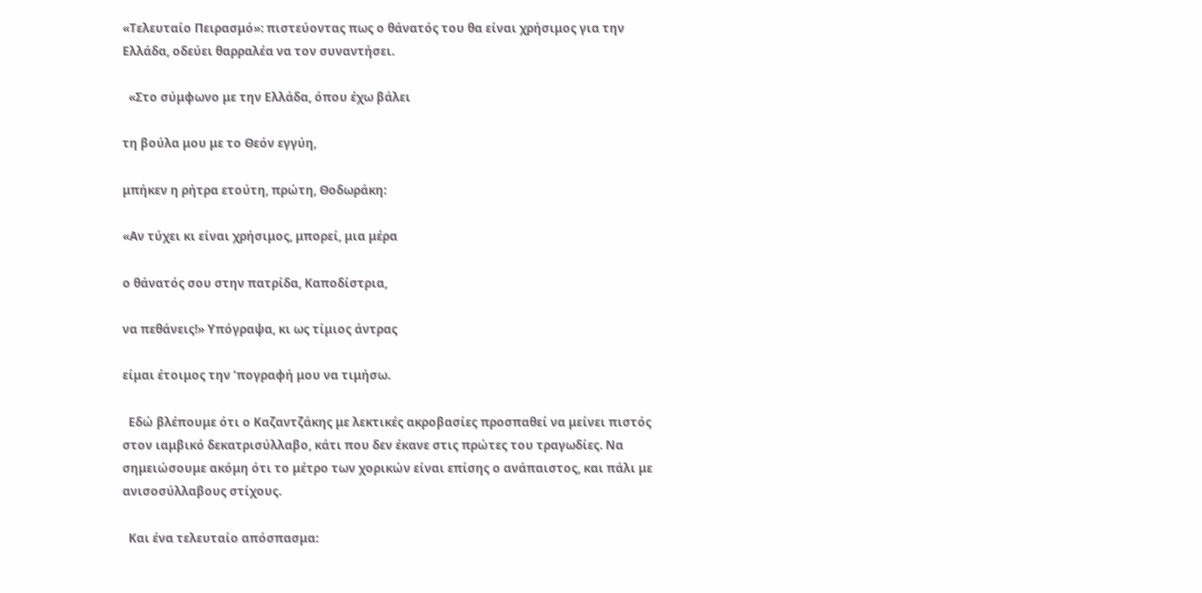«Τελευταίο Πειρασμό»: πιστεύοντας πως ο θάνατός του θα είναι χρήσιμος για την Ελλάδα, οδεύει θαρραλέα να τον συναντήσει.

  «Στο σύμφωνο με την Ελλάδα, όπου έχω βάλει

τη βούλα μου με το Θεόν εγγύη,

μπήκεν η ρήτρα ετούτη, πρώτη, Θοδωράκη:

«Αν τύχει κι είναι χρήσιμος, μπορεί, μια μέρα

ο θάνατός σου στην πατρίδα, Καποδίστρια,

να πεθάνεις!» Υπόγραψα, κι ως τίμιος άντρας

είμαι έτοιμος την ’πογραφή μου να τιμήσω.

  Εδώ βλέπουμε ότι ο Καζαντζάκης με λεκτικές ακροβασίες προσπαθεί να μείνει πιστός στον ιαμβικό δεκατρισύλλαβο, κάτι που δεν έκανε στις πρώτες του τραγωδίες. Να σημειώσουμε ακόμη ότι το μέτρο των χορικών είναι επίσης ο ανάπαιστος, και πάλι με ανισοσύλλαβους στίχους.

  Και ένα τελευταίο απόσπασμα: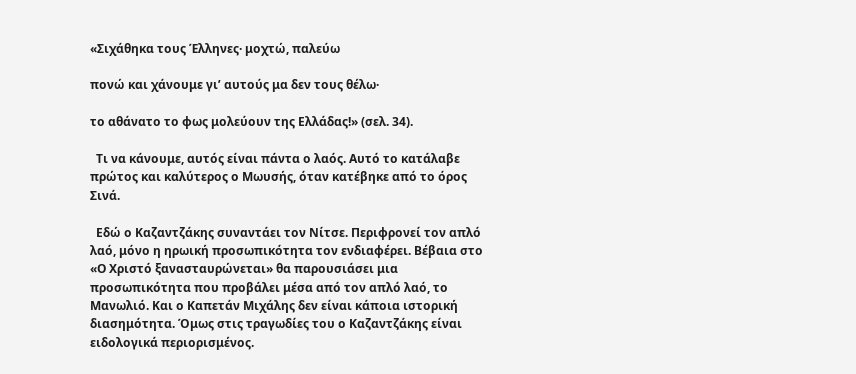«Σιχάθηκα τους Έλληνες· μοχτώ, παλεύω

πονώ και χάνουμε γι’ αυτούς μα δεν τους θέλω·

το αθάνατο το φως μολεύουν της Ελλάδας!» (σελ. 34).

  Τι να κάνουμε, αυτός είναι πάντα ο λαός. Αυτό το κατάλαβε πρώτος και καλύτερος ο Μωυσής, όταν κατέβηκε από το όρος Σινά.

  Εδώ ο Καζαντζάκης συναντάει τον Νίτσε. Περιφρονεί τον απλό λαό, μόνο η ηρωική προσωπικότητα τον ενδιαφέρει. Βέβαια στο «Ο Χριστό ξανασταυρώνεται» θα παρουσιάσει μια προσωπικότητα που προβάλει μέσα από τον απλό λαό, το Μανωλιό. Και ο Καπετάν Μιχάλης δεν είναι κάποια ιστορική διασημότητα. Όμως στις τραγωδίες του ο Καζαντζάκης είναι ειδολογικά περιορισμένος.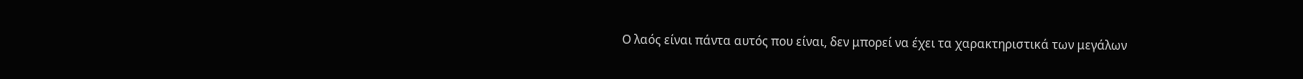Ο λαός είναι πάντα αυτός που είναι, δεν μπορεί να έχει τα χαρακτηριστικά των μεγάλων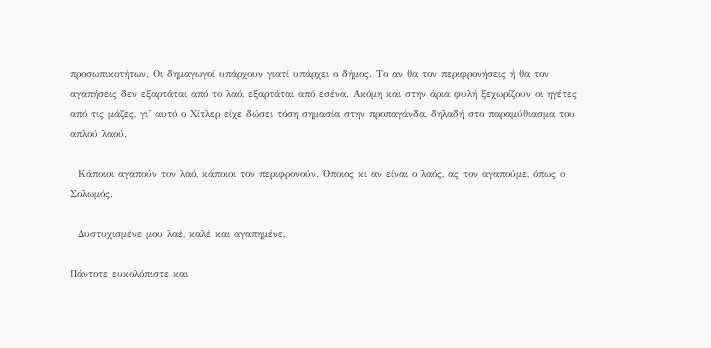προσωπικοτήτων. Οι δημαγωγοί υπάρχουν γιατί υπάρχει ο δήμος. Το αν θα τον περιφρονήσεις ή θα τον αγαπήσεις δεν εξαρτάται από το λαό, εξαρτάται από εσένα. Ακόμη και στην άρια φυλή ξεχωρίζουν οι ηγέτες από τις μάζες, γι’ αυτό ο Χίτλερ είχε δώσει τόση σημασία στην προπαγάνδα, δηλαδή στο παραμύθιασμα του απλού λαού.

  Κάποιοι αγαπούν τον λαό, κάποιοι τον περιφρονούν. Όποιος κι αν είναι ο λαός, ας τον αγαπούμε, όπως ο Σολωμός.

  Δυστυχισμένε μου λαέ, καλέ και αγαπημένε.

Πάντοτε ευκολόπιστε και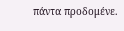πάντα προδομένε.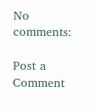No comments:

Post a Comment